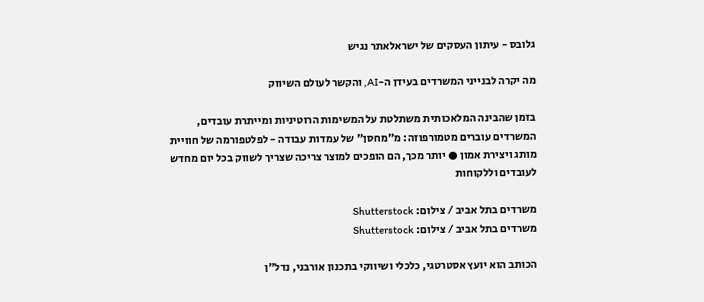גלובס - עיתון העסקים של ישראלאתר נגיש

מה יקרה לבנייני המשרדים בעידן ה-AI, והקשר לעולם השיווק

בזמן שהבינה המלאכותית משתלטת על המשימות הרוטיניות ומייתרת עובדים, המשרדים עוברים מטמורפוזה: מ"מחסן" של עמדות עבודה - לפלטפורמה של חוויית מותג ויצירת אמון ● יותר מכך, הם הופכים למוצר צריכה שצריך לשווק בכל יום מחדש לעובדים וללקוחות

משרדים בתל אביב / צילום: Shutterstock
משרדים בתל אביב / צילום: Shutterstock

הכותב הוא יועץ אסטרטגי, כלכלי ושיווקי בתכנון אורבני, נדל"ן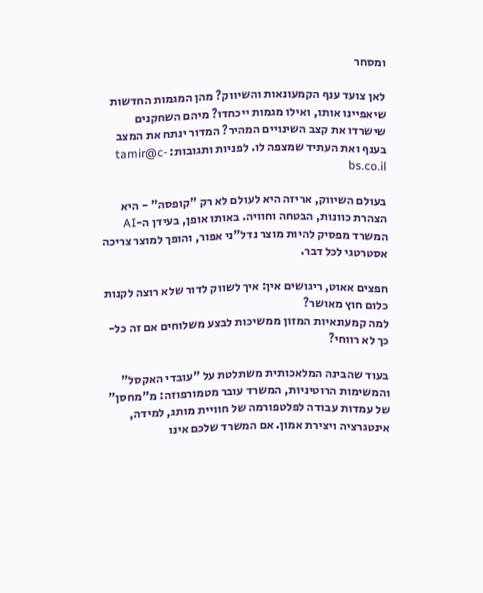ומסחר

לאן צועד ענף הקמעונאות והשיווק? מהן המגמות החדשות שיאפיינו אותו, ואילו מגמות ייכחדו? מיהם השחקנים שישרדו את קצב השינויים המהיר? המדור ינתח את המצב בענף ואת העתיד שמצפה לו. לפניות ותגובות: tamir@c-bs.co.il

בעולם השיווק, אריזה היא לעולם לא רק "קופסה" - היא הצהרת כוונות, הבטחה וחוויה. באותו אופן, בעידן ה-AI המשרד מפסיק להיות מוצר נדל"ני אפור, והופך למוצר צריכה אסטרטגי לכל דבר.

חפצים אאוט, ריגושים אין: איך לשווק לדור שלא רוצה לקנות כלום חוץ מאושר?
למה קמעונאיות המזון ממשיכות לבצע משלוחים אם זה כל-כך לא רווחי?

בעוד שהבינה המלאכותית משתלטת על "עובדי האקסל" והמשימות הרוטיניות, המשרד עובר מטמורפוזה: מ"מחסן" של עמדות עבודה לפלטפורמה של חוויית מותג, למידה, אינטגרציה ויצירת אמון. אם המשרד שלכם אינו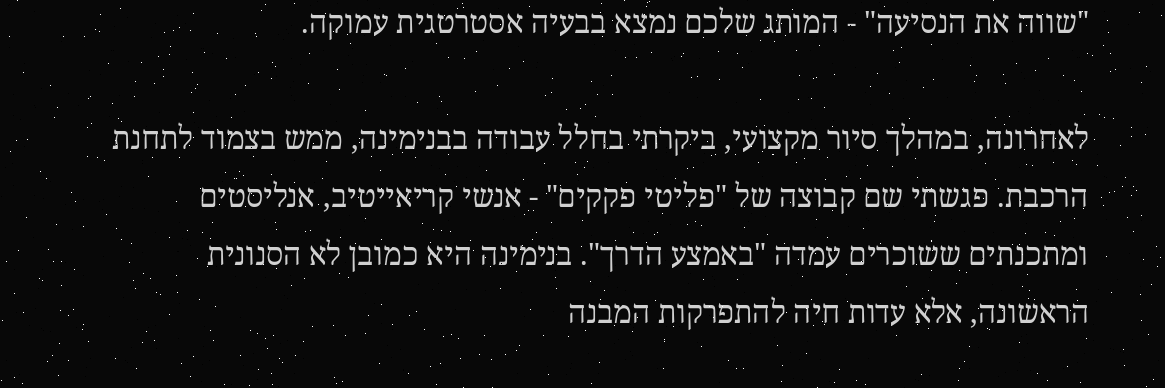"שווה את הנסיעה" - המותג שלכם נמצא בבעיה אסטרטגית עמוקה.

לאחרונה, במהלך סיור מקצועי, ביקרתי בחלל עבודה בבנימינה, ממש בצמוד לתחנת הרכבת. פגשתי שם קבוצה של "פליטי פקקים" - אנשי קריאייטיב, אנליסטים ומתכנתים ששוכרים עמדה "באמצע הדרך". בנימינה היא כמובן לא הסנונית הראשונה, אלא עדות חיה להתפרקות המבנה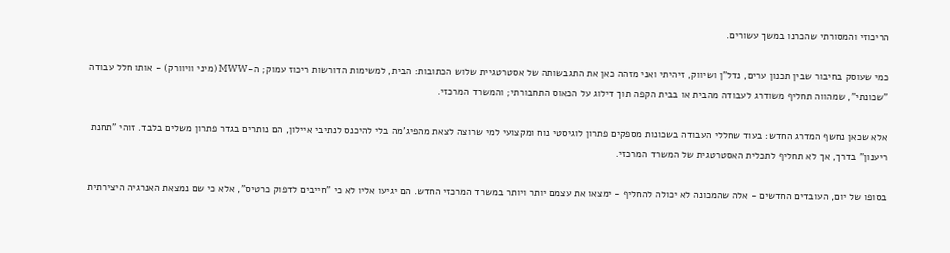הריכוזי והמסורתי שהכרנו במשך עשורים.

כמי שעוסק בחיבור שבין תכנון ערים, נדל"ן ושיווק, זיהיתי ואני מזהה כאן את התגבשותה של אסטרטגיית שלוש הכתובות: הבית, למשימות הדורשות ריכוז עמוק; ה-MWW (מיני וויוורק) - אותו חלל עבודה "שכונתי", שמהווה תחליף משודרג לעבודה מהבית או בבית הקפה תוך דילוג על הכאוס התחבורתי; והמשרד המרכזי.

אלא שכאן נחשף המדרג החדש: בעוד שחללי העבודה בשכונות מספקים פתרון לוגיסטי נוח ומקצועי למי שרוצה לצאת מהפיג'מה בלי להיכנס לנתיבי איילון, הם נותרים בגדר פתרון משלים בלבד. זוהי "תחנת ריענון" בדרך, אך לא תחליף לתכלית האסטרטגית של המשרד המרכזי.

בסופו של יום, העובדים החדשים - אלה שהמכונה לא יכולה להחליף - ימצאו את עצמם יותר ויותר במשרד המרכזי החדש. הם יגיעו אליו לא כי "חייבים לדפוק כרטיס", אלא כי שם נמצאת האנרגיה היצירתית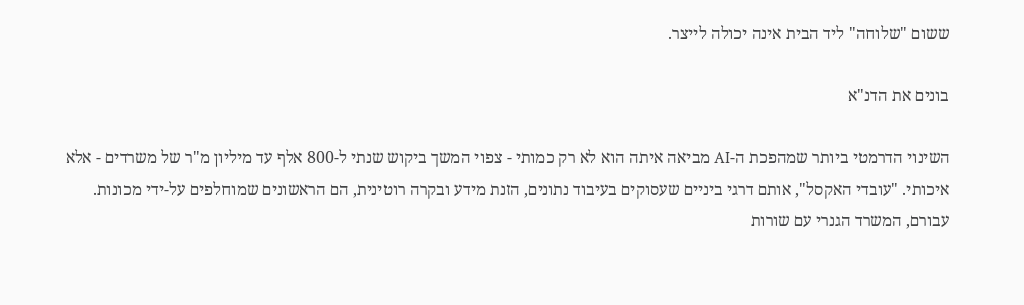ששום "שלוחה" ליד הבית אינה יכולה לייצר.

בונים את הדנ"א

השינוי הדרמטי ביותר שמהפכת ה-AI מביאה איתה הוא לא רק כמותי - צפוי המשך ביקוש שנתי ל-800 אלף עד מיליון מ"ר של משרדים - אלא איכותי. "עובדי האקסל", אותם דרגי ביניים שעסוקים בעיבוד נתונים, הזנת מידע ובקרה רוטינית, הם הראשונים שמוחלפים על-ידי מכונות. עבורם, המשרד הגנרי עם שורות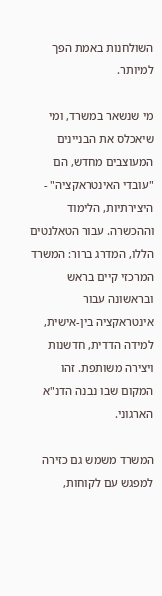השולחנות באמת הפך למיותר.

מי שנשאר במשרד, ומי שיאכלס את הבניינים המעוצבים מחדש, הם "עובדי האינטראקציה" - היצירתיות, הלימוד וההכשרה. עבור הטאלנטים הללו, המדרג ברור: המשרד המרכזי קיים בראש ובראשונה עבור אינטראקציה בין-אישית, למידה הדדית, חדשנות ויצירה משותפת. זהו המקום שבו נבנה הדנ"א הארגוני.

המשרד משמש גם כזירה למפגש עם לקוחות,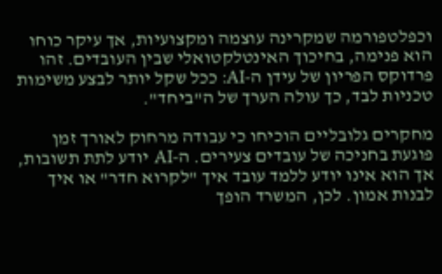וכפלטפורמה שמקרינה עוצמה ומקצועיות, אך עיקר כוחו הוא פנימה, בחיכוך האינטלקטואלי שבין העובדים. זהו פרדוקס הפריון של עידן ה-AI: ככל שקל יותר לבצע משימות טכניות לבד, כך עולה הערך של ה"ביחד".

מחקרים גלובליים הוכיחו כי עבודה מרחוק לאורך זמן פוגעת בחניכה של עובדים צעירים. ה-AI יודע לתת תשובות, אך הוא אינו יודע ללמד עובד איך "לקרוא חדר" או איך לבנות אמון. לכן, המשרד הופך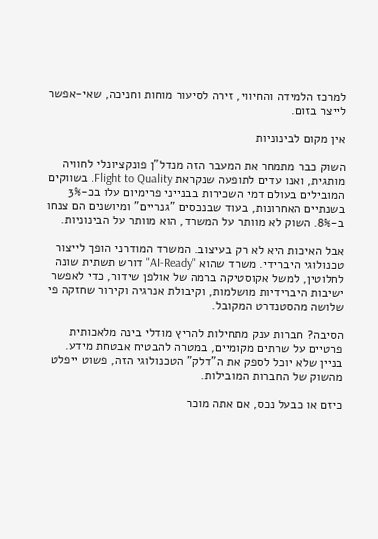למרכז הלמידה והחיווי, זירה לסיעור מוחות וחניכה, שאי-אפשר לייצר בזום.

אין מקום לבינוניות

השוק כבר מתמחר את המעבר הזה מנדל"ן פונקציונלי לחוויה מותגית, ואנו עדים לתופעה שנקראת Flight to Quality. בשווקים המובילים בעולם דמי השכירות בבנייני פרימיום עלו בכ-3% בשנתיים האחרונות, בעוד שבנכסים "גנריים" ומיושנים הם צנחו ב-8%. השוק לא מוותר על המשרד, הוא מוותר על הבינוניות.

אבל האיכות היא לא רק בעיצוב. המשרד המודרני הופך לייצור טכנולוגי היברידי. משרד שהוא "AI-Ready" דורש תשתית שונה לחלוטין, למשל אקוסטיקה ברמה של אולפן שידור, כדי לאפשר ישיבות היברידיות מושלמות, וקיבולת אנרגיה וקירור שחזקה פי שלושה מהסטנדרט המקובל.

הסיבה? חברות ענק מתחילות להריץ מודלי בינה מלאכותית פרטיים על שרתים מקומיים, במטרה להבטיח אבטחת מידע. בניין שלא יוכל לספק את ה"דלק" הטכנולוגי הזה, פשוט ייפלט מהשוק של החברות המובילות.

כיזם או כבעל נכס, אם אתה מוכר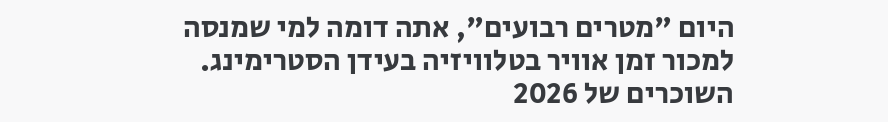היום "מטרים רבועים", אתה דומה למי שמנסה למכור זמן אוויר בטלוויזיה בעידן הסטרימינג. השוכרים של 2026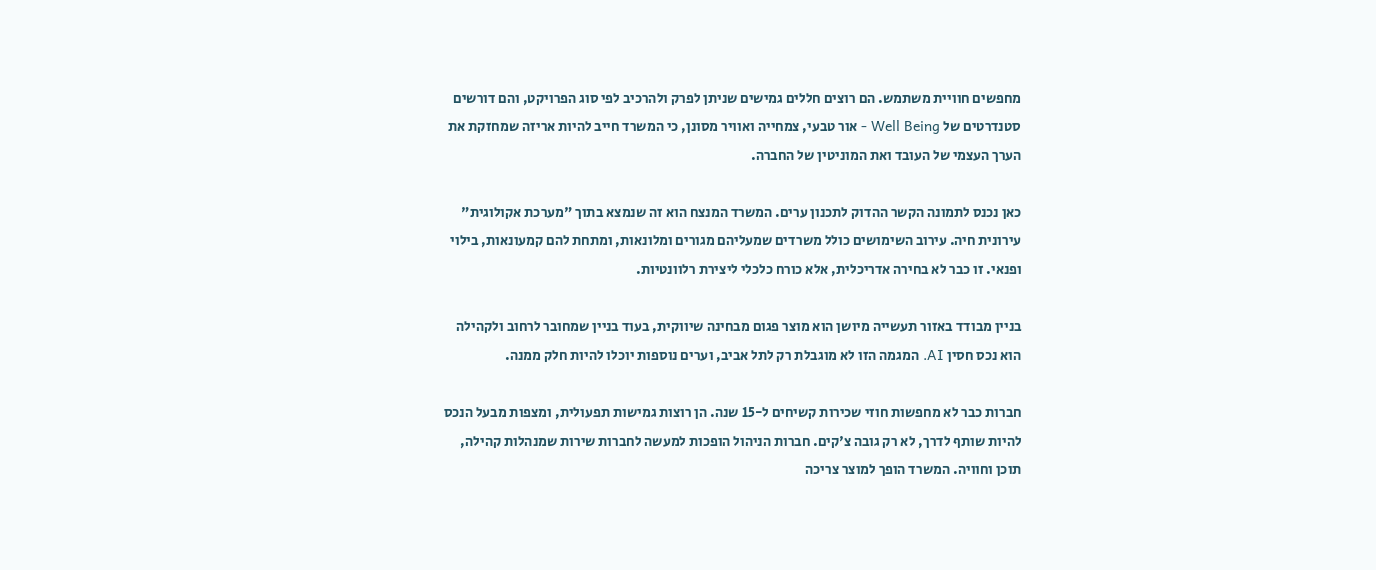מחפשים חוויית משתמש. הם רוצים חללים גמישים שניתן לפרק ולהרכיב לפי סוג הפרויקט, והם דורשים סטנדרטים של Well Being - אור טבעי, צמחייה ואוויר מסונן, כי המשרד חייב להיות אריזה שמחזקת את הערך העצמי של העובד ואת המוניטין של החברה.

כאן נכנס לתמונה הקשר ההדוק לתכנון ערים. המשרד המנצח הוא זה שנמצא בתוך "מערכת אקולוגית" עירונית חיה. עירוב השימושים כולל משרדים שמעליהם מגורים ומלונאות, ומתחת להם קמעונאות, בילוי ופנאי. זו כבר לא בחירה אדריכלית, אלא כורח כלכלי ליצירת רלוונטיות.

בניין מבודד באזור תעשייה מיושן הוא מוצר פגום מבחינה שיווקית, בעוד בניין שמחובר לרחוב ולקהילה הוא נכס חסין AI. המגמה הזו לא מוגבלת רק לתל אביב, וערים נוספות יוכלו להיות חלק ממנה.

חברות כבר לא מחפשות חוזי שכירות קשיחים ל-15 שנה. הן רוצות גמישות תפעולית, ומצפות מבעל הנכס להיות שותף לדרך, לא רק גובה צ'קים. חברות הניהול הופכות למעשה לחברות שירות שמנהלות קהילה, תוכן וחוויה. המשרד הופך למוצר צריכה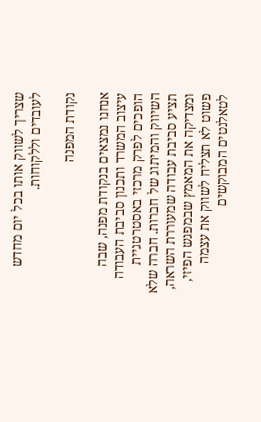שצריך לשווק אותו בכל יום מחדש לעובדים וללקוחות.

נקודת המפנה

אנחנו נמצאים בנקודת מפנה, שבה עיצוב המשרד ותכנון סביבת העבודה הופכים לפרק מרכזי באסטרטגיית השיווק והמיתוג של חברות. חברה שלא תציע סביבת עבודה שמעוררת השראה, ומצדיקה את המאמץ שבמפגש הפיזי, פשוט לא תצליח לשווק את עצמה לטאלנטים המבוקשים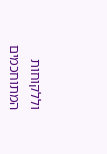וללקוחות המתוחכמים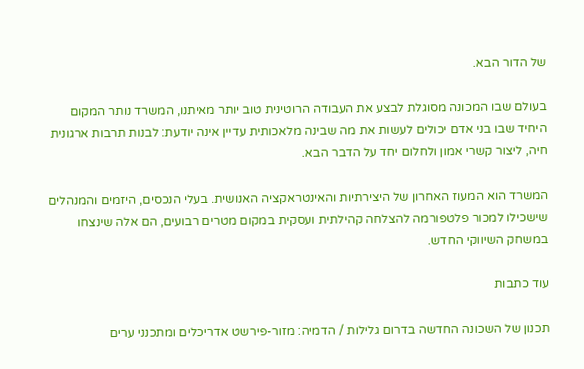של הדור הבא.

בעולם שבו המכונה מסוגלת לבצע את העבודה הרוטינית טוב יותר מאיתנו, המשרד נותר המקום היחיד שבו בני אדם יכולים לעשות את מה שבינה מלאכותית עדיין אינה יודעת: לבנות תרבות ארגונית חיה, ליצור קשרי אמון ולחלום יחד על הדבר הבא.

המשרד הוא המעוז האחרון של היצירתיות והאינטראקציה האנושית. בעלי הנכסים, היזמים והמנהלים שישכילו למכור פלטפורמה להצלחה קהילתית ועסקית במקום מטרים רבועים, הם אלה שינצחו במשחק השיווקי החדש.

עוד כתבות

תכנון של השכונה החדשה בדרום גלילות / הדמיה: מזור-פירשט אדריכלים ומתכנני ערים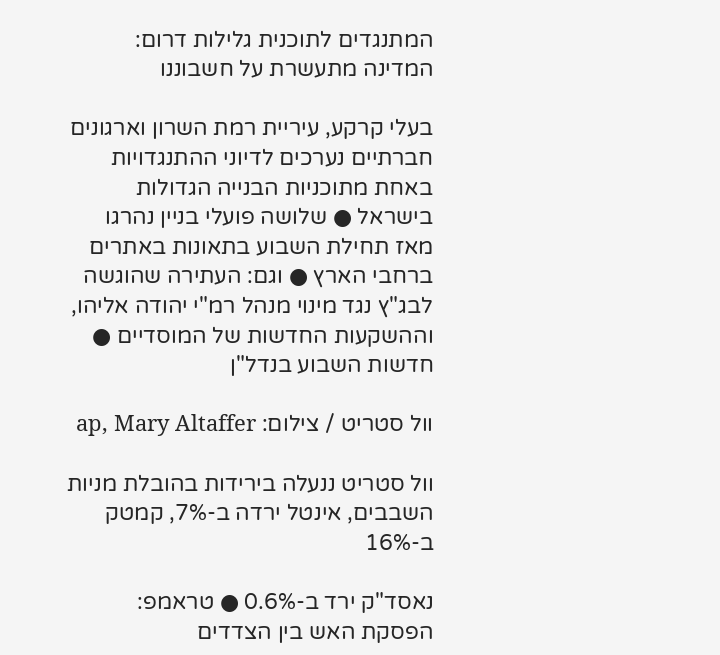המתנגדים לתוכנית גלילות דרום: המדינה מתעשרת על חשבוננו

בעלי קרקע, עיריית רמת השרון וארגונים חברתיים נערכים לדיוני ההתנגדויות באחת מתוכניות הבנייה הגדולות בישראל ● שלושה פועלי בניין נהרגו מאז תחילת השבוע בתאונות באתרים ברחבי הארץ ● וגם: העתירה שהוגשה לבג"ץ נגד מינוי מנהל רמ"י יהודה אליהו, וההשקעות החדשות של המוסדיים ● חדשות השבוע בנדל"ן

וול סטריט / צילום: ap, Mary Altaffer

וול סטריט ננעלה בירידות בהובלת מניות השבבים, אינטל ירדה ב-7%, קמטק ב-16%

נאסד"ק ירד ב-0.6% ● טראמפ: הפסקת האש בין הצדדים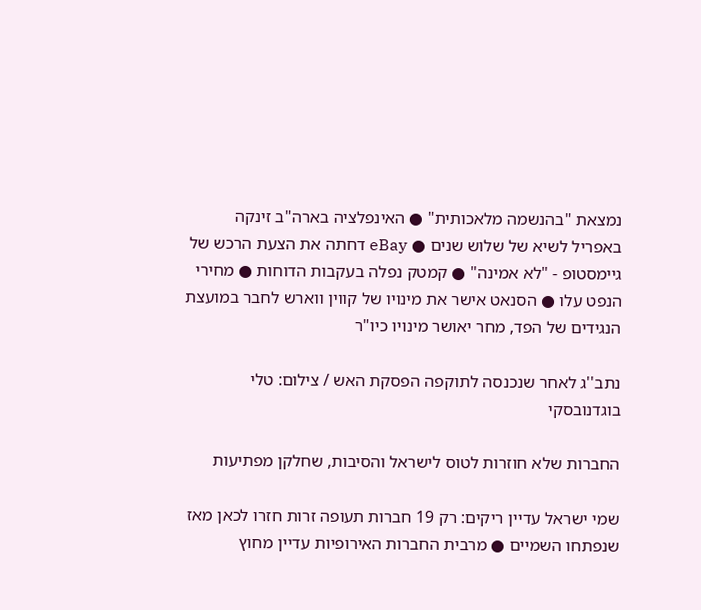נמצאת "בהנשמה מלאכותית" ● האינפלציה בארה"ב זינקה באפריל לשיא של שלוש שנים ● eBay דחתה את הצעת הרכש של גיימסטופ - "לא אמינה" ● קמטק נפלה בעקבות הדוחות ● מחירי הנפט עלו ● הסנאט אישר את מינויו של קווין ווארש לחבר במועצת הנגידים של הפד, מחר יאושר מינויו כיו"ר

נתב''ג לאחר שנכנסה לתוקפה הפסקת האש / צילום: טלי בוגדנובסקי

החברות שלא חוזרות לטוס לישראל והסיבות, שחלקן מפתיעות

שמי ישראל עדיין ריקים: רק 19 חברות תעופה זרות חזרו לכאן מאז שנפתחו השמיים ● מרבית החברות האירופיות עדיין מחוץ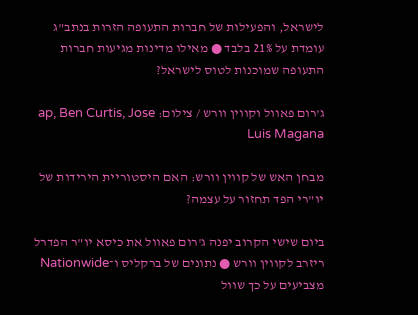לישראל, והפעילות של חברות התעופה הזרות בנתב"ג עומדת על 21% בלבד ● מאילו מדינות מגיעות חברות התעופה שמוכנות לטוס לישראל?

ג'רום פאוול וקווין וורש / צילום: ap, Ben Curtis, Jose Luis Magana

מבחן האש של קווין וורש: האם היסטוריית הירידות של יו"רי הפד תחזור על עצמה?

ביום שישי הקרוב יפנה ג'רום פאוול את כיסא יו"ר הפדרל ריזרב לקווין וורש ● נתונים של ברקליס ו־Nationwide מצביעים על כך שוול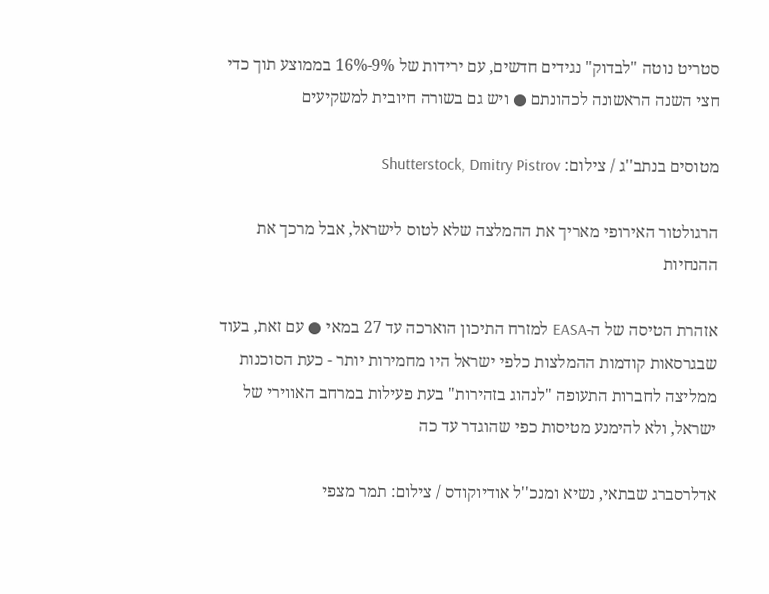סטריט נוטה "לבדוק" נגידים חדשים, עם ירידות של 9%-16% בממוצע תוך כדי חצי השנה הראשונה לכהונתם ● ויש גם בשורה חיובית למשקיעים

מטוסים בנתב''ג / צילום: Shutterstock, Dmitry Pistrov

הרגולטור האירופי מאריך את ההמלצה שלא לטוס לישראל, אבל מרכך את ההנחיות

אזהרת הטיסה של ה-EASA למזרח התיכון הוארכה עד 27 במאי ● עם זאת, בעוד שבגרסאות קודמות ההמלצות כלפי ישראל היו מחמירות יותר - כעת הסוכנות ממליצה לחברות התעופה "לנהוג בזהירות" בעת פעילות במרחב האווירי של ישראל, ולא להימנע מטיסות כפי שהוגדר עד כה

אדלרסברג שבתאי, נשיא ומנכ''ל אודיוקודס / צילום: תמר מצפי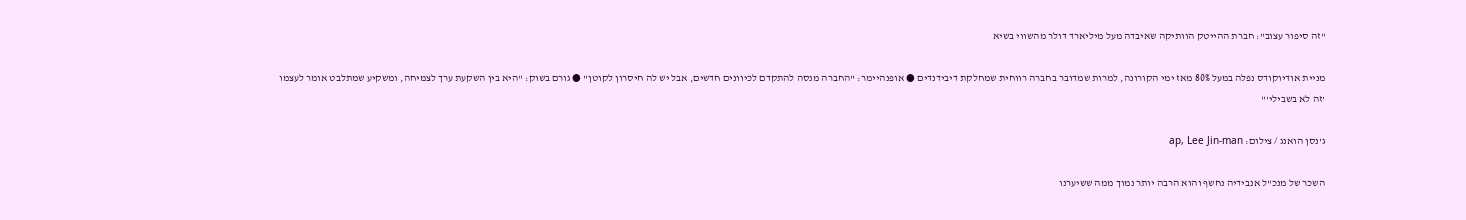"זה סיפור עצוב": חברת ההייטק הוותיקה שאיבדה מעל מיליארד דולר מהשווי בשיא

מניית אודיוקודס נפלה במעל 80% מאז ימי הקורונה, למרות שמדובר בחברה רווחית שמחלקת דיבידנדים ● אופנהיימר: "החברה מנסה להתקדם לכיוונים חדשים, אבל יש לה חיסרון לקוטן" ● גורם בשוק: "היא בין השקעת ערך לצמיחה, ומשקיע שמתלבט אומר לעצמו 'זה לא בשבילי'"

ג'נסן הואנג / צילום: ap, Lee Jin-man

השכר של מנכ"ל אנבידיה נחשף והוא הרבה יותר נמוך ממה ששיערנו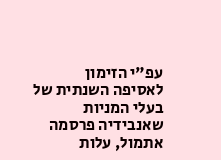עפ"י הזימון לאסיפה השנתית של בעלי המניות שאנבידיה פרסמה אתמול, עלות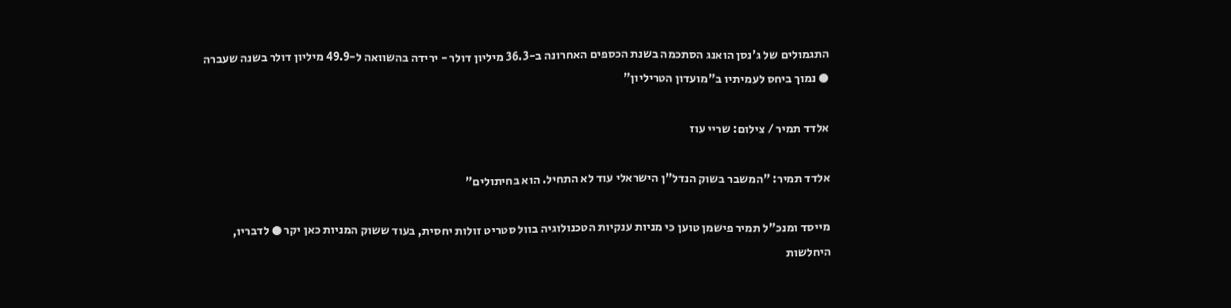התגמולים של ג'נסן הואנג הסתכמה בשנת הכספים האחרונה ב-36.3 מיליון דולר - ירידה בהשוואה ל-49.9 מיליון דולר בשנה שעברה ● נמוך ביחס לעמיתיו ב"מועדון הטריליון"

אלדד תמיר / צילום: שריי עוז

אלדד תמיר: "המשבר בשוק הנדל"ן הישראלי עוד לא התחיל. הוא בחיתולים"

מייסד ומנכ"ל תמיר פישמן טוען כי מניות ענקיות הטכנולוגיה בוול סטריט זולות יחסית, בעוד ששוק המניות כאן יקר ● לדבריו, היחלשות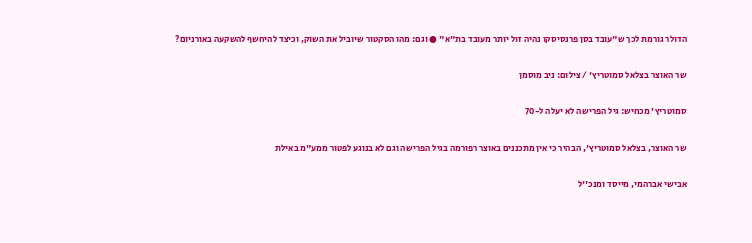הדולר גורמת לכך ש"עובד בסן פרנסיסקו נהיה זול יותר מעובד בת"א" ● וגם: מהו הסקטור שיוביל את השוק, וכיצד להיחשף להשקעה באורניום?

שר האוצר בצלאל סמוטריץ' / צילום: ניב מוסמן

סמוטריץ' מכחיש: גיל הפרישה לא יעלה ל-70

שר האוצר, בצלאל סמוטריץ', הבהיר כי אין מתכננים באוצר רפורמה בגיל הפרישה וגם לא בנוגע לפטור ממע"מ באילת

אבישי אברהמי, מייסד ומנכ''ל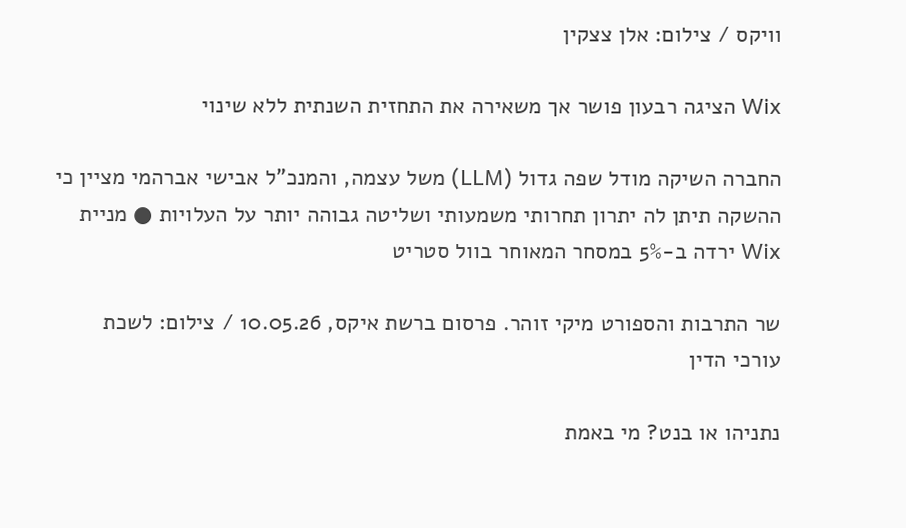וויקס / צילום: אלן צצקין

Wix הציגה רבעון פושר אך משאירה את התחזית השנתית ללא שינוי

החברה השיקה מודל שפה גדול (LLM) משל עצמה, והמנכ"ל אבישי אברהמי מציין כי ההשקה תיתן לה יתרון תחרותי משמעותי ושליטה גבוהה יותר על העלויות ● מניית Wix ירדה ב-5% במסחר המאוחר בוול סטריט

שר התרבות והספורט מיקי זוהר. פרסום ברשת איקס, 10.05.26 / צילום: לשכת עורכי הדין

נתניהו או בנט? מי באמת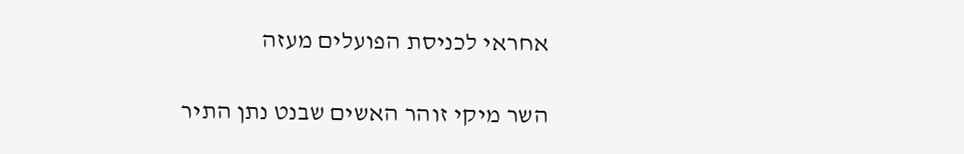אחראי לכניסת הפועלים מעזה

השר מיקי זוהר האשים שבנט נתן התיר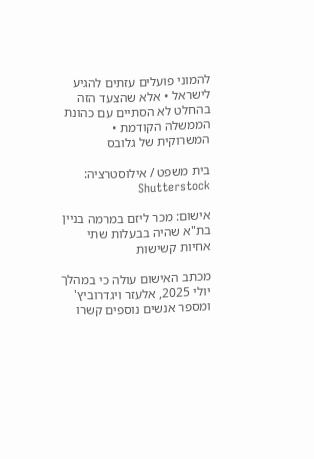להמוני פועלים עזתים להגיע לישראל • אלא שהצעד הזה בהחלט לא הסתיים עם כהונת הממשלה הקודמת • המשרוקית של גלובס

בית משפט / אילוסטרציה: Shutterstock

אישום: מכר ליזם במרמה בניין בת"א שהיה בבעלות שתי אחיות קשישות

מכתב האישום עולה כי במהלך יולי 2025, אלעזר ויגדרוביץ' ומספר אנשים נוספים קשרו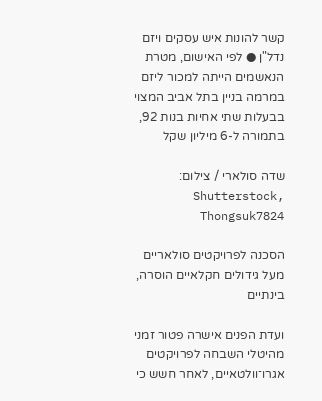קשר להונות איש עסקים ויזם נדל"ן ● לפי האישום, מטרת הנאשמים הייתה למכור ליזם במרמה בניין בתל אביב המצוי בבעלות שתי אחיות בנות 92, בתמורה ל-6 מיליון שקל

שדה סולארי / צילום: Shutterstock, Thongsuk7824

הסכנה לפרויקטים סולאריים מעל גידולים חקלאיים הוסרה, בינתיים

ועדת הפנים אישרה פטור זמני מהיטלי השבחה לפרויקטים אגרו־וולטאיים, לאחר חשש כי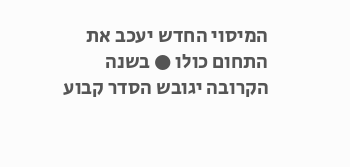המיסוי החדש יעכב את התחום כולו ● בשנה הקרובה יגובש הסדר קבוע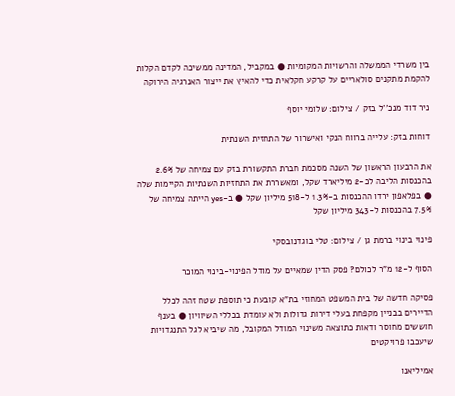בין משרדי הממשלה והרשויות המקומיות ● במקביל, המדינה ממשיכה לקדם הקלות להקמת מתקנים סולאריים על קרקע חקלאית כדי להאיץ את ייצור האנרגיה הירוקה

ניר דוד מנכ''ל בזק / צילום: שלומי יוסף

דוחות בזק: עלייה ברווח הנקי ואישרור של התחזית השנתית

את הרבעון הראשון של השנה מסכמת חברת התקשורת בזק עם צמיחה של 2.6% בהכנסות הליבה לכ-2 מיליארד שקל, ומאשררת את התחזיות השנתיות הקיימות שלה ● בפלאפון ירדו ההכנסות ב-1.3% ל-518 מיליון שקל ● ב-yes הייתה צמיחה של 7.5% בהכנסות ל-343 מיליון שקל

פינוי בינוי ברמת גן / צילום: טלי בוגדנובסקי

הסוף ל-12 מ"ר לכולם? פסק הדין שמאיים על מודל הפינוי-בינוי המוכר

פסיקה חדשה של בית המשפט המחוזי בת"א קובעת כי תוספת שטח זהה לכלל הדיירים בבניין מקפחת בעלי דירות גדולות ולא עומדת בכללי השיוויון ● בענף חוששים מחוסר ודאות כתוצאה משינוי המודל המקובל, מה שיביא לגל התנגדויות שיעכבו פרויקטים

אמיליאנו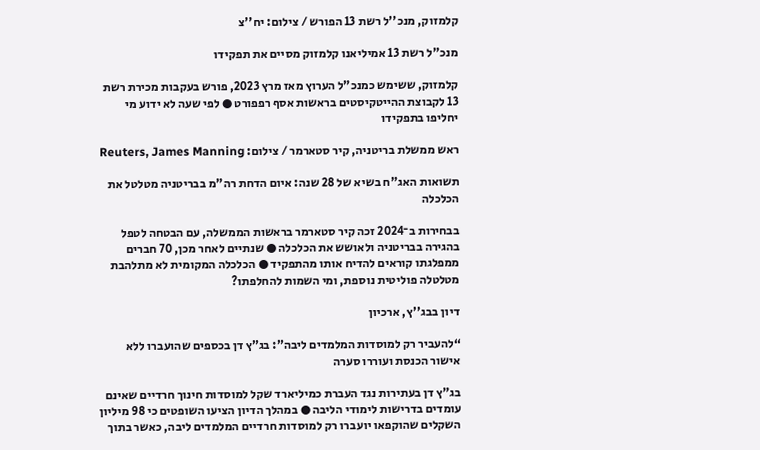קלמזוק, מנכ''ל רשת 13 הפורש / צילום: יח''צ

מנכ"ל רשת 13 אמיליאנו קלמזוק מסיים את תפקידו

קלמזוק, ששימש כמנכ"ל הערוץ מאז מרץ 2023, פורש בעקבות מכירת רשת 13 לקבוצת ההייטקיסטים בראשות אסף רפפורט ● לפי שעה לא ידוע מי יחליפו בתפקידו

ראש ממשלת בריטניה, קיר סטארמר / צילום: Reuters, James Manning

תשואות האג"ח בשיא של 28 שנה: איום הדחת רה"מ בבריטניה מטלטל את הכלכלה

בבחירות ב־2024 זכה קיר סטארמר בראשות הממשלה, עם הבטחה לטפל בהגירה בבריטניה ולאושש את הכלכלה ● שנתיים לאחר מכן, 70 חברים ממפלגתו קוראים להדיח אותו מהתפקיד ● הכלכלה המקומית לא מתלהבת מטלטלה פוליטית נוספת, ומי השמות להחלפתו?

דיון בבג''ץ, ארכיון

“להעביר רק למוסדות המלמדים ליבה”: בג”ץ דן בכספים שהועברו ללא אישור הכנסת ועוררו סערה

בג"ץ דן בעתירות נגד העברת כמיליארד שקל למוסדות חינוך חרדיים שאינם עומדים בדרישות לימודי הליבה ● במהלך הדיון הציעו השופטים כי 98 מיליון השקלים שהוקפאו יועברו רק למוסדות חרדיים המלמדים ליבה, כאשר בתוך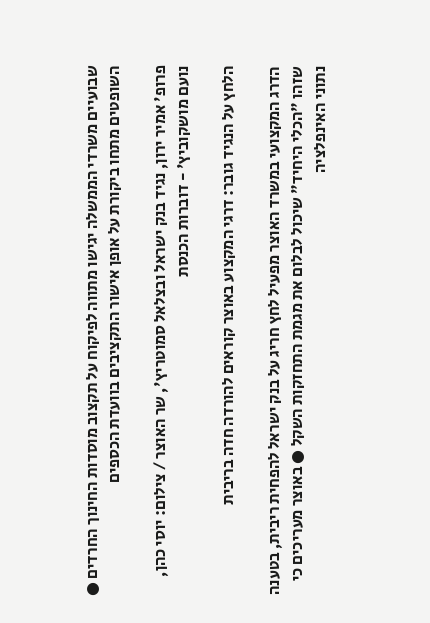שבועיים משרדי הממשלה יגישו מתווה לפיקוח על תקצוב מוסדות החינוך החרדים ● השופטים מתחו ביקורת על אופן אישור התקציבים בוועדת הכספים

פרופ' אמיר ירון, נגיד בנק ישראל ובצלאל סמוטריץ', שר האוצר / צילום: יוסי כהן, נועם מושקוביץ' - דוברות הכנסת

הלחץ על הנגיד גובר: דרגי המקצוע באוצר קוראים להורדה חדה בריבית

הדרג המקצועי במשרד האוצר מפעיל לחץ חריג על בנק ישראל להפחית ריבית, בטענה שזהו "הכלי היחיד" שיכול לבלום את מגמת התחזקות השקל ● באוצר מעריכים כי נתוני האינפלציה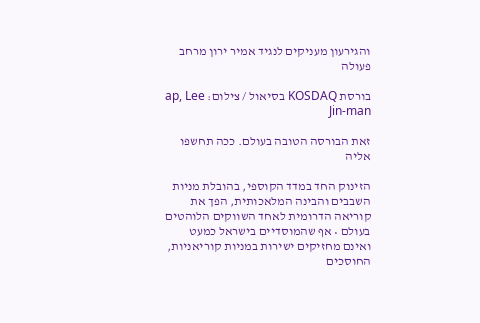והגירעון מעניקים לנגיד אמיר ירון מרחב פעולה

בורסת KOSDAQ בסיאול / צילום: ap, Lee Jin-man

זאת הבורסה הטובה בעולם. ככה תחשפו אליה

הזינוק החד במדד הקוספי, בהובלת מניות השבבים והבינה המלאכותית, הפך את קוריאה הדרומית לאחד השווקים הלוהטים בעולם • אף שהמוסדיים בישראל כמעט ואינם מחזיקים ישירות במניות קוריאניות, החוסכים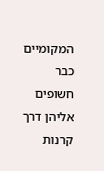המקומיים כבר חשופים אליהן דרך קרנות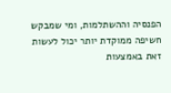הפנסיה וההשתלמות, ומי שמבקש חשיפה ממוקדת יותר יכול לעשות זאת באמצעות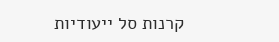קרנות סל ייעודיות